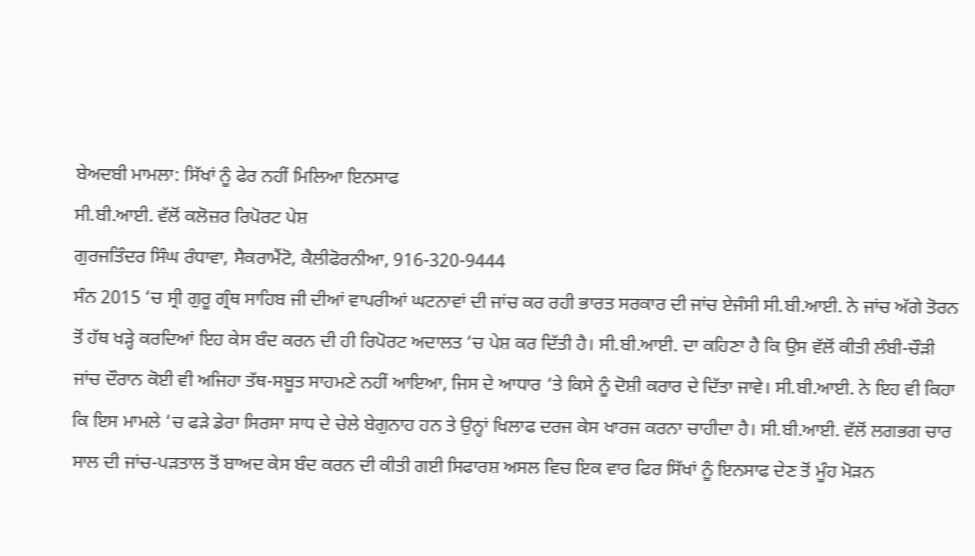ਬੇਅਦਬੀ ਮਾਮਲਾ: ਸਿੱਖਾਂ ਨੂੰ ਫੇਰ ਨਹੀਂ ਮਿਲਿਆ ਇਨਸਾਫ
ਸੀ.ਬੀ.ਆਈ. ਵੱਲੋਂ ਕਲੋਜ਼ਰ ਰਿਪੋਰਟ ਪੇਸ਼
ਗੁਰਜਤਿੰਦਰ ਸਿੰਘ ਰੰਧਾਵਾ, ਸੈਕਰਾਮੈਂਟੋ, ਕੈਲੀਫੋਰਨੀਆ, 916-320-9444
ਸੰਨ 2015 ‘ਚ ਸ੍ਰੀ ਗੁਰੂ ਗ੍ਰੰਥ ਸਾਹਿਬ ਜੀ ਦੀਆਂ ਵਾਪਰੀਆਂ ਘਟਨਾਵਾਂ ਦੀ ਜਾਂਚ ਕਰ ਰਹੀ ਭਾਰਤ ਸਰਕਾਰ ਦੀ ਜਾਂਚ ਏਜੰਸੀ ਸੀ.ਬੀ.ਆਈ. ਨੇ ਜਾਂਚ ਅੱਗੇ ਤੋਰਨ ਤੋਂ ਹੱਥ ਖੜ੍ਹੇ ਕਰਦਿਆਂ ਇਹ ਕੇਸ ਬੰਦ ਕਰਨ ਦੀ ਹੀ ਰਿਪੋਰਟ ਅਦਾਲਤ ‘ਚ ਪੇਸ਼ ਕਰ ਦਿੱਤੀ ਹੈ। ਸੀ.ਬੀ.ਆਈ. ਦਾ ਕਹਿਣਾ ਹੈ ਕਿ ਉਸ ਵੱਲੋਂ ਕੀਤੀ ਲੰਬੀ-ਚੌੜੀ ਜਾਂਚ ਦੌਰਾਨ ਕੋਈ ਵੀ ਅਜਿਹਾ ਤੱਥ-ਸਬੂਤ ਸਾਹਮਣੇ ਨਹੀਂ ਆਇਆ, ਜਿਸ ਦੇ ਆਧਾਰ ‘ਤੇ ਕਿਸੇ ਨੂੰ ਦੋਸ਼ੀ ਕਰਾਰ ਦੇ ਦਿੱਤਾ ਜਾਵੇ। ਸੀ.ਬੀ.ਆਈ. ਨੇ ਇਹ ਵੀ ਕਿਹਾ ਕਿ ਇਸ ਮਾਮਲੇ ‘ਚ ਫੜੇ ਡੇਰਾ ਸਿਰਸਾ ਸਾਧ ਦੇ ਚੇਲੇ ਬੇਗੁਨਾਹ ਹਨ ਤੇ ਉਨ੍ਹਾਂ ਖਿਲਾਫ ਦਰਜ ਕੇਸ ਖਾਰਜ ਕਰਨਾ ਚਾਹੀਦਾ ਹੈ। ਸੀ.ਬੀ.ਆਈ. ਵੱਲੋਂ ਲਗਭਗ ਚਾਰ ਸਾਲ ਦੀ ਜਾਂਚ-ਪੜਤਾਲ ਤੋਂ ਬਾਅਦ ਕੇਸ ਬੰਦ ਕਰਨ ਦੀ ਕੀਤੀ ਗਈ ਸਿਫਾਰਸ਼ ਅਸਲ ਵਿਚ ਇਕ ਵਾਰ ਫਿਰ ਸਿੱਖਾਂ ਨੂੰ ਇਨਸਾਫ ਦੇਣ ਤੋਂ ਮੂੰਹ ਮੋੜਨ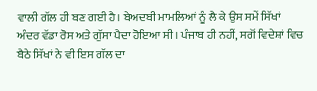ਵਾਲੀ ਗੱਲ ਹੀ ਬਣ ਗਈ ਹੈ। ਬੇਅਦਬੀ ਮਾਮਲਿਆਂ ਨੂੰ ਲੈ ਕੇ ਉਸ ਸਮੇਂ ਸਿੱਖਾਂ ਅੰਦਰ ਵੱਡਾ ਰੋਸ ਅਤੇ ਗੁੱਸਾ ਪੈਦਾ ਹੋਇਆ ਸੀ। ਪੰਜਾਬ ਹੀ ਨਹੀਂ, ਸਗੋਂ ਵਿਦੇਸ਼ਾਂ ਵਿਚ ਬੈਠੇ ਸਿੱਖਾਂ ਨੇ ਵੀ ਇਸ ਗੱਲ ਦਾ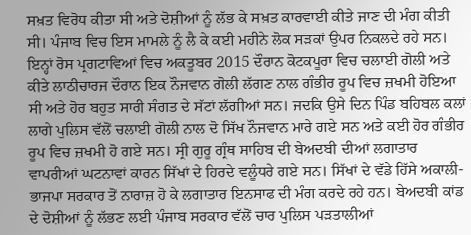ਸਖ਼ਤ ਵਿਰੋਧ ਕੀਤਾ ਸੀ ਅਤੇ ਦੋਸ਼ੀਆਂ ਨੂੰ ਲੱਭ ਕੇ ਸਖ਼ਤ ਕਾਰਵਾਈ ਕੀਤੇ ਜਾਣ ਦੀ ਮੰਗ ਕੀਤੀ ਸੀ। ਪੰਜਾਬ ਵਿਚ ਇਸ ਮਾਮਲੇ ਨੂੰ ਲੈ ਕੇ ਕਈ ਮਹੀਨੇ ਲੋਕ ਸੜਕਾਂ ਉਪਰ ਨਿਕਲਦੇ ਰਹੇ ਸਨ। ਇਨ੍ਹਾਂ ਰੋਸ ਪ੍ਰਗਟਾਵਿਆਂ ਵਿਚ ਅਕਤੂਬਰ 2015 ਦੌਰਾਨ ਕੋਟਕਪੂਰਾ ਵਿਚ ਚਲਾਈ ਗੋਲੀ ਅਤੇ ਕੀਤੇ ਲਾਠੀਚਾਰਜ ਦੌਰਾਨ ਇਕ ਨੌਜਵਾਨ ਗੋਲੀ ਲੱਗਣ ਨਾਲ ਗੰਭੀਰ ਰੂਪ ਵਿਚ ਜ਼ਖਮੀ ਹੋਇਆ ਸੀ ਅਤੇ ਹੋਰ ਬਹੁਤ ਸਾਰੀ ਸੰਗਤ ਦੇ ਸੱਟਾਂ ਲੱਗੀਆਂ ਸਨ। ਜਦਕਿ ਉਸੇ ਦਿਨ ਪਿੰਡ ਬਹਿਬਲ ਕਲਾਂ ਲਾਗੇ ਪੁਲਿਸ ਵੱਲੋਂ ਚਲਾਈ ਗੋਲੀ ਨਾਲ ਦੋ ਸਿੱਖ ਨੌਜਵਾਨ ਮਾਰੇ ਗਏ ਸਨ ਅਤੇ ਕਈ ਹੋਰ ਗੰਭੀਰ ਰੂਪ ਵਿਚ ਜ਼ਖਮੀ ਹੋ ਗਏ ਸਨ। ਸ੍ਰੀ ਗੁਰੂ ਗ੍ਰੰਥ ਸਾਹਿਬ ਦੀ ਬੇਅਦਬੀ ਦੀਆਂ ਲਗਾਤਾਰ ਵਾਪਰੀਆਂ ਘਟਨਾਵਾਂ ਕਾਰਨ ਸਿੱਖਾਂ ਦੇ ਹਿਰਦੇ ਵਲੂੰਧਰੇ ਗਏ ਸਨ। ਸਿੱਖਾਂ ਦੇ ਵੱਡੇ ਹਿੱਸੇ ਅਕਾਲੀ-ਭਾਜਪਾ ਸਰਕਾਰ ਤੋਂ ਨਾਰਾਜ਼ ਹੋ ਕੇ ਲਗਾਤਾਰ ਇਨਸਾਫ ਦੀ ਮੰਗ ਕਰਦੇ ਰਹੇ ਹਨ। ਬੇਅਦਬੀ ਕਾਂਡ ਦੇ ਦੋਸ਼ੀਆਂ ਨੂੰ ਲੱਭਣ ਲਈ ਪੰਜਾਬ ਸਰਕਾਰ ਵੱਲੋਂ ਚਾਰ ਪੁਲਿਸ ਪੜਤਾਲੀਆਂ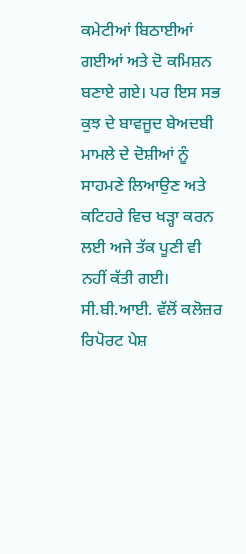ਕਮੇਟੀਆਂ ਬਿਠਾਈਆਂ ਗਈਆਂ ਅਤੇ ਦੋ ਕਮਿਸ਼ਨ ਬਣਾਏ ਗਏ। ਪਰ ਇਸ ਸਭ ਕੁਝ ਦੇ ਬਾਵਜੂਦ ਬੇਅਦਬੀ ਮਾਮਲੇ ਦੇ ਦੋਸ਼ੀਆਂ ਨੂੰ ਸਾਹਮਣੇ ਲਿਆਉਣ ਅਤੇ ਕਟਿਹਰੇ ਵਿਚ ਖੜ੍ਹਾ ਕਰਨ ਲਈ ਅਜੇ ਤੱਕ ਪੂਣੀ ਵੀ ਨਹੀਂ ਕੱਤੀ ਗਈ। ਸੀ.ਬੀ.ਆਈ. ਵੱਲੋਂ ਕਲੋਜ਼ਰ ਰਿਪੋਰਟ ਪੇਸ਼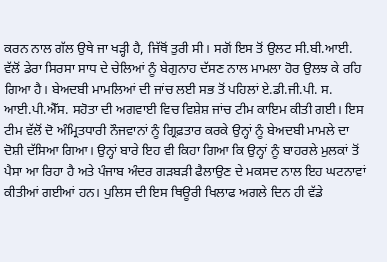ਕਰਨ ਨਾਲ ਗੱਲ ਉਥੇ ਜਾ ਖੜ੍ਹੀ ਹੈ, ਜਿੱਥੋਂ ਤੁਰੀ ਸੀ। ਸਗੋਂ ਇਸ ਤੋਂ ਉਲਟ ਸੀ.ਬੀ.ਆਈ. ਵੱਲੋਂ ਡੇਰਾ ਸਿਰਸਾ ਸਾਧ ਦੇ ਚੇਲਿਆਂ ਨੂੰ ਬੇਗੁਨਾਹ ਦੱਸਣ ਨਾਲ ਮਾਮਲਾ ਹੋਰ ਉਲਝ ਕੇ ਰਹਿ ਗਿਆ ਹੈ। ਬੇਅਦਬੀ ਮਾਮਲਿਆਂ ਦੀ ਜਾਂਚ ਲਈ ਸਭ ਤੋਂ ਪਹਿਲਾਂ ਏ.ਡੀ.ਜੀ.ਪੀ. ਸ. ਆਈ.ਪੀ.ਐੱਸ. ਸਹੋਤਾ ਦੀ ਅਗਵਾਈ ਵਿਚ ਵਿਸ਼ੇਸ਼ ਜਾਂਚ ਟੀਮ ਕਾਇਮ ਕੀਤੀ ਗਈ। ਇਸ ਟੀਮ ਵੱਲੋਂ ਦੋ ਅੰਮ੍ਰਿਤਧਾਰੀ ਨੌਜਵਾਨਾਂ ਨੂੰ ਗ੍ਰਿਫ਼ਤਾਰ ਕਰਕੇ ਉਨ੍ਹਾਂ ਨੂੰ ਬੇਅਦਬੀ ਮਾਮਲੇ ਦਾ ਦੋਸ਼ੀ ਦੱਸਿਆ ਗਿਆ। ਉਨ੍ਹਾਂ ਬਾਰੇ ਇਹ ਵੀ ਕਿਹਾ ਗਿਆ ਕਿ ਉਨ੍ਹਾਂ ਨੂੰ ਬਾਹਰਲੇ ਮੁਲਕਾਂ ਤੋਂ ਪੈਸਾ ਆ ਰਿਹਾ ਹੈ ਅਤੇ ਪੰਜਾਬ ਅੰਦਰ ਗੜਬੜੀ ਫੈਲਾਉਣ ਦੇ ਮਕਸਦ ਨਾਲ ਇਹ ਘਟਨਾਵਾਂ ਕੀਤੀਆਂ ਗਈਆਂ ਹਨ। ਪੁਲਿਸ ਦੀ ਇਸ ਥਿਊਰੀ ਖਿਲਾਫ ਅਗਲੇ ਦਿਨ ਹੀ ਵੱਡੇ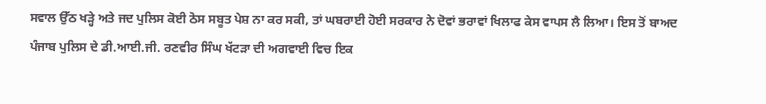ਸਵਾਲ ਉੱਠ ਖੜ੍ਹੇ ਅਤੇ ਜਦ ਪੁਲਿਸ ਕੋਈ ਠੋਸ ਸਬੂਤ ਪੇਸ਼ ਨਾ ਕਰ ਸਕੀ, ਤਾਂ ਘਬਰਾਈ ਹੋਈ ਸਰਕਾਰ ਨੇ ਦੋਵਾਂ ਭਰਾਵਾਂ ਖਿਲਾਫ ਕੇਸ ਵਾਪਸ ਲੈ ਲਿਆ। ਇਸ ਤੋਂ ਬਾਅਦ ਪੰਜਾਬ ਪੁਲਿਸ ਦੇ ਡੀ.ਆਈ.ਜੀ. ਰਣਵੀਰ ਸਿੰਘ ਖੱਟੜਾ ਦੀ ਅਗਵਾਈ ਵਿਚ ਇਕ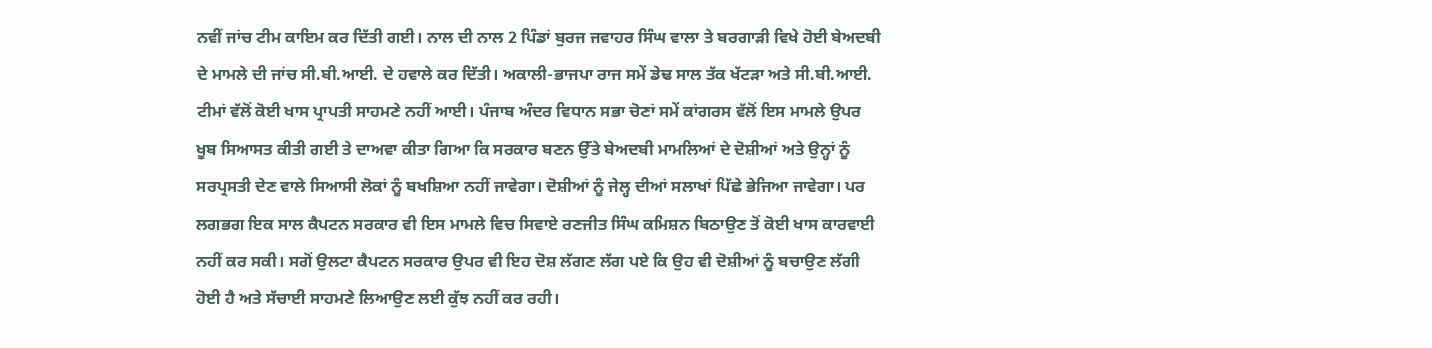ਨਵੀਂ ਜਾਂਚ ਟੀਮ ਕਾਇਮ ਕਰ ਦਿੱਤੀ ਗਈ। ਨਾਲ ਦੀ ਨਾਲ 2 ਪਿੰਡਾਂ ਬੁਰਜ ਜਵਾਹਰ ਸਿੰਘ ਵਾਲਾ ਤੇ ਬਰਗਾੜੀ ਵਿਖੇ ਹੋਈ ਬੇਅਦਬੀ ਦੇ ਮਾਮਲੇ ਦੀ ਜਾਂਚ ਸੀ.ਬੀ.ਆਈ. ਦੇ ਹਵਾਲੇ ਕਰ ਦਿੱਤੀ। ਅਕਾਲੀ-ਭਾਜਪਾ ਰਾਜ ਸਮੇਂ ਡੇਢ ਸਾਲ ਤੱਕ ਖੱਟੜਾ ਅਤੇ ਸੀ.ਬੀ.ਆਈ. ਟੀਮਾਂ ਵੱਲੋਂ ਕੋਈ ਖਾਸ ਪ੍ਰਾਪਤੀ ਸਾਹਮਣੇ ਨਹੀਂ ਆਈ। ਪੰਜਾਬ ਅੰਦਰ ਵਿਧਾਨ ਸਭਾ ਚੋਣਾਂ ਸਮੇਂ ਕਾਂਗਰਸ ਵੱਲੋਂ ਇਸ ਮਾਮਲੇ ਉਪਰ ਖੂਬ ਸਿਆਸਤ ਕੀਤੀ ਗਈ ਤੇ ਦਾਅਵਾ ਕੀਤਾ ਗਿਆ ਕਿ ਸਰਕਾਰ ਬਣਨ ਉੱਤੇ ਬੇਅਦਬੀ ਮਾਮਲਿਆਂ ਦੇ ਦੋਸ਼ੀਆਂ ਅਤੇ ਉਨ੍ਹਾਂ ਨੂੰ ਸਰਪ੍ਰਸਤੀ ਦੇਣ ਵਾਲੇ ਸਿਆਸੀ ਲੋਕਾਂ ਨੂੰ ਬਖਸ਼ਿਆ ਨਹੀਂ ਜਾਵੇਗਾ। ਦੋਸ਼ੀਆਂ ਨੂੰ ਜੇਲ੍ਹ ਦੀਆਂ ਸਲਾਖਾਂ ਪਿੱਛੇ ਭੇਜਿਆ ਜਾਵੇਗਾ। ਪਰ ਲਗਭਗ ਇਕ ਸਾਲ ਕੈਪਟਨ ਸਰਕਾਰ ਵੀ ਇਸ ਮਾਮਲੇ ਵਿਚ ਸਿਵਾਏ ਰਣਜੀਤ ਸਿੰਘ ਕਮਿਸ਼ਨ ਬਿਠਾਉਣ ਤੋਂ ਕੋਈ ਖਾਸ ਕਾਰਵਾਈ ਨਹੀਂ ਕਰ ਸਕੀ। ਸਗੋਂ ਉਲਟਾ ਕੈਪਟਨ ਸਰਕਾਰ ਉਪਰ ਵੀ ਇਹ ਦੋਸ਼ ਲੱਗਣ ਲੱਗ ਪਏ ਕਿ ਉਹ ਵੀ ਦੋਸ਼ੀਆਂ ਨੂੰ ਬਚਾਉਣ ਲੱਗੀ ਹੋਈ ਹੈ ਅਤੇ ਸੱਚਾਈ ਸਾਹਮਣੇ ਲਿਆਉਣ ਲਈ ਕੁੱਝ ਨਹੀਂ ਕਰ ਰਹੀ।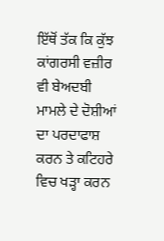ਇੱਥੋਂ ਤੱਕ ਕਿ ਕੁੱਝ ਕਾਂਗਰਸੀ ਵਜ਼ੀਰ ਵੀ ਬੇਅਦਬੀ ਮਾਮਲੇ ਦੇ ਦੋਸ਼ੀਆਂ ਦਾ ਪਰਦਾਫਾਸ਼ ਕਰਨ ਤੇ ਕਟਿਹਰੇ ਵਿਚ ਖੜ੍ਹਾ ਕਰਨ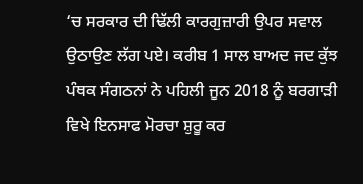‘ਚ ਸਰਕਾਰ ਦੀ ਢਿੱਲੀ ਕਾਰਗੁਜ਼ਾਰੀ ਉਪਰ ਸਵਾਲ ਉਠਾਉਣ ਲੱਗ ਪਏ। ਕਰੀਬ 1 ਸਾਲ ਬਾਅਦ ਜਦ ਕੁੱਝ ਪੰਥਕ ਸੰਗਠਨਾਂ ਨੇ ਪਹਿਲੀ ਜੂਨ 2018 ਨੂੰ ਬਰਗਾੜੀ ਵਿਖੇ ਇਨਸਾਫ ਮੋਰਚਾ ਸ਼ੁਰੂ ਕਰ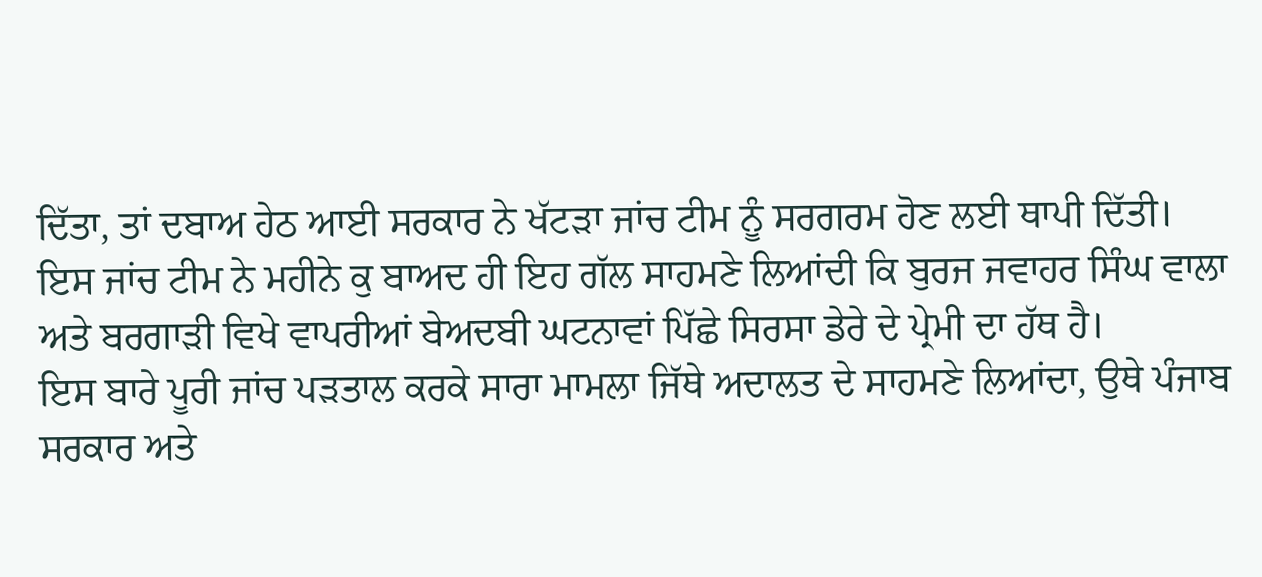ਦਿੱਤਾ, ਤਾਂ ਦਬਾਅ ਹੇਠ ਆਈ ਸਰਕਾਰ ਨੇ ਖੱਟੜਾ ਜਾਂਚ ਟੀਮ ਨੂੰ ਸਰਗਰਮ ਹੋਣ ਲਈ ਥਾਪੀ ਦਿੱਤੀ।
ਇਸ ਜਾਂਚ ਟੀਮ ਨੇ ਮਹੀਨੇ ਕੁ ਬਾਅਦ ਹੀ ਇਹ ਗੱਲ ਸਾਹਮਣੇ ਲਿਆਂਦੀ ਕਿ ਬੁਰਜ ਜਵਾਹਰ ਸਿੰਘ ਵਾਲਾ ਅਤੇ ਬਰਗਾੜੀ ਵਿਖੇ ਵਾਪਰੀਆਂ ਬੇਅਦਬੀ ਘਟਨਾਵਾਂ ਪਿੱਛੇ ਸਿਰਸਾ ਡੇਰੇ ਦੇ ਪ੍ਰੇਮੀ ਦਾ ਹੱਥ ਹੈ।
ਇਸ ਬਾਰੇ ਪੂਰੀ ਜਾਂਚ ਪੜਤਾਲ ਕਰਕੇ ਸਾਰਾ ਮਾਮਲਾ ਜਿੱਥੇ ਅਦਾਲਤ ਦੇ ਸਾਹਮਣੇ ਲਿਆਂਦਾ, ਉਥੇ ਪੰਜਾਬ ਸਰਕਾਰ ਅਤੇ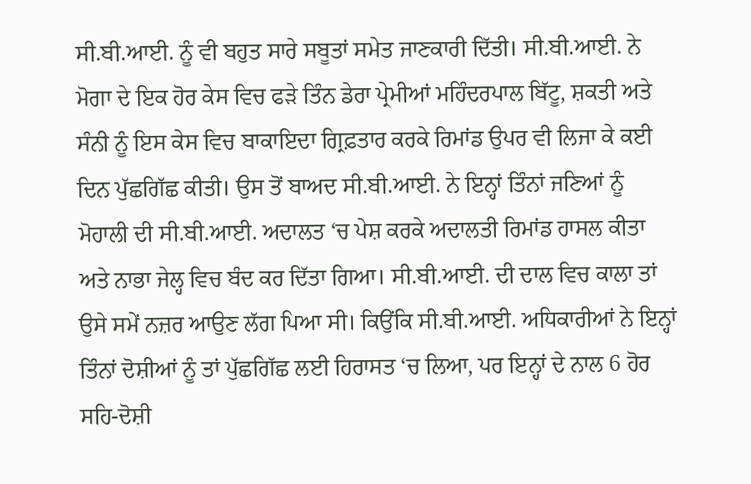ਸੀ.ਬੀ.ਆਈ. ਨੂੰ ਵੀ ਬਹੁਤ ਸਾਰੇ ਸਬੂਤਾਂ ਸਮੇਤ ਜਾਣਕਾਰੀ ਦਿੱਤੀ। ਸੀ.ਬੀ.ਆਈ. ਨੇ ਮੋਗਾ ਦੇ ਇਕ ਹੋਰ ਕੇਸ ਵਿਚ ਫੜੇ ਤਿੰਨ ਡੇਰਾ ਪ੍ਰੇਮੀਆਂ ਮਹਿੰਦਰਪਾਲ ਬਿੱਟੂ, ਸ਼ਕਤੀ ਅਤੇ ਸੰਨੀ ਨੂੰ ਇਸ ਕੇਸ ਵਿਚ ਬਾਕਾਇਦਾ ਗ੍ਰਿਫ਼ਤਾਰ ਕਰਕੇ ਰਿਮਾਂਡ ਉਪਰ ਵੀ ਲਿਜਾ ਕੇ ਕਈ ਦਿਨ ਪੁੱਛਗਿੱਛ ਕੀਤੀ। ਉਸ ਤੋਂ ਬਾਅਦ ਸੀ.ਬੀ.ਆਈ. ਨੇ ਇਨ੍ਹਾਂ ਤਿੰਨਾਂ ਜਣਿਆਂ ਨੂੰ ਮੋਹਾਲੀ ਦੀ ਸੀ.ਬੀ.ਆਈ. ਅਦਾਲਤ ‘ਚ ਪੇਸ਼ ਕਰਕੇ ਅਦਾਲਤੀ ਰਿਮਾਂਡ ਹਾਸਲ ਕੀਤਾ ਅਤੇ ਨਾਭਾ ਜੇਲ੍ਹ ਵਿਚ ਬੰਦ ਕਰ ਦਿੱਤਾ ਗਿਆ। ਸੀ.ਬੀ.ਆਈ. ਦੀ ਦਾਲ ਵਿਚ ਕਾਲਾ ਤਾਂ ਉਸੇ ਸਮੇਂ ਨਜ਼ਰ ਆਉਣ ਲੱਗ ਪਿਆ ਸੀ। ਕਿਉਂਕਿ ਸੀ.ਬੀ.ਆਈ. ਅਧਿਕਾਰੀਆਂ ਨੇ ਇਨ੍ਹਾਂ ਤਿੰਨਾਂ ਦੋਸ਼ੀਆਂ ਨੂੰ ਤਾਂ ਪੁੱਛਗਿੱਛ ਲਈ ਹਿਰਾਸਤ ‘ਚ ਲਿਆ, ਪਰ ਇਨ੍ਹਾਂ ਦੇ ਨਾਲ 6 ਹੋਰ ਸਹਿ-ਦੋਸ਼ੀ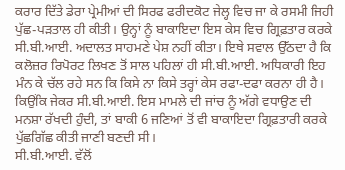ਕਰਾਰ ਦਿੱਤੇ ਡੇਰਾ ਪ੍ਰੇਮੀਆਂ ਦੀ ਸਿਰਫ ਫਰੀਦਕੋਟ ਜੇਲ੍ਹ ਵਿਚ ਜਾ ਕੇ ਰਸਮੀ ਜਿਹੀ ਪੁੱਛ-ਪੜਤਾਲ ਹੀ ਕੀਤੀ। ਉਨ੍ਹਾਂ ਨੂੰ ਬਾਕਾਇਦਾ ਇਸ ਕੇਸ ਵਿਚ ਗ੍ਰਿਫ਼ਤਾਰ ਕਰਕੇ ਸੀ.ਬੀ.ਆਈ. ਅਦਾਲਤ ਸਾਹਮਣੇ ਪੇਸ਼ ਨਹੀਂ ਕੀਤਾ। ਇਥੇ ਸਵਾਲ ਉੱਠਦਾ ਹੈ ਕਿ ਕਲੋਜ਼ਰ ਰਿਪੋਰਟ ਲਿਖਣ ਤੋਂ ਸਾਲ ਪਹਿਲਾਂ ਹੀ ਸੀ.ਬੀ.ਆਈ. ਅਧਿਕਾਰੀ ਇਹ ਮੰਨ ਕੇ ਚੱਲ ਰਹੇ ਸਨ ਕਿ ਕਿਸੇ ਨਾ ਕਿਸੇ ਤਰ੍ਹਾਂ ਕੇਸ ਰਫਾ-ਦਫਾ ਕਰਨਾ ਹੀ ਹੈ। ਕਿਉਂਕਿ ਜੇਕਰ ਸੀ.ਬੀ.ਆਈ. ਇਸ ਮਾਮਲੇ ਦੀ ਜਾਂਚ ਨੂੰ ਅੱਗੇ ਵਧਾਉਣ ਦੀ ਮਨਸ਼ਾ ਰੱਖਦੀ ਹੁੰਦੀ, ਤਾਂ ਬਾਕੀ 6 ਜਣਿਆਂ ਤੋਂ ਵੀ ਬਾਕਾਇਦਾ ਗ੍ਰਿਫ਼ਤਾਰੀ ਕਰਕੇ ਪੁੱਛਗਿੱਛ ਕੀਤੀ ਜਾਣੀ ਬਣਦੀ ਸੀ।
ਸੀ.ਬੀ.ਆਈ. ਵੱਲੋਂ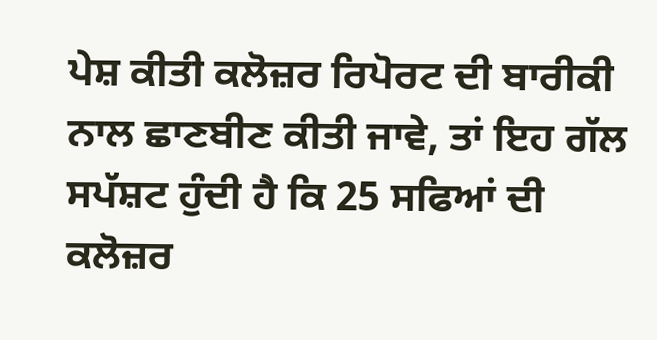ਪੇਸ਼ ਕੀਤੀ ਕਲੋਜ਼ਰ ਰਿਪੋਰਟ ਦੀ ਬਾਰੀਕੀ ਨਾਲ ਛਾਣਬੀਣ ਕੀਤੀ ਜਾਵੇ, ਤਾਂ ਇਹ ਗੱਲ ਸਪੱਸ਼ਟ ਹੁੰਦੀ ਹੈ ਕਿ 25 ਸਫਿਆਂ ਦੀ ਕਲੋਜ਼ਰ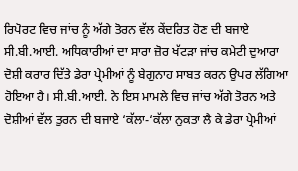ਰਿਪੋਰਟ ਵਿਚ ਜਾਂਚ ਨੂੰ ਅੱਗੇ ਤੋਰਨ ਵੱਲ ਕੇਂਦਰਿਤ ਹੋਣ ਦੀ ਬਜਾਏ ਸੀ.ਬੀ.ਆਈ. ਅਧਿਕਾਰੀਆਂ ਦਾ ਸਾਰਾ ਜ਼ੋਰ ਖੱਟੜਾ ਜਾਂਚ ਕਮੇਟੀ ਦੁਆਰਾ ਦੋਸ਼ੀ ਕਰਾਰ ਦਿੱਤੇ ਡੇਰਾ ਪ੍ਰੇਮੀਆਂ ਨੂੰ ਬੇਗੁਨਾਹ ਸਾਬਤ ਕਰਨ ਉਪਰ ਲੱਗਿਆ ਹੋਇਆ ਹੈ। ਸੀ.ਬੀ.ਆਈ. ਨੇ ਇਸ ਮਾਮਲੇ ਵਿਚ ਜਾਂਚ ਅੱਗੇ ਤੋਰਨ ਅਤੇ ਦੋਸ਼ੀਆਂ ਵੱਲ ਤੁਰਨ ਦੀ ਬਜਾਏ ‘ਕੱਲਾ-‘ਕੱਲਾ ਨੁਕਤਾ ਲੈ ਕੇ ਡੇਰਾ ਪ੍ਰੇਮੀਆਂ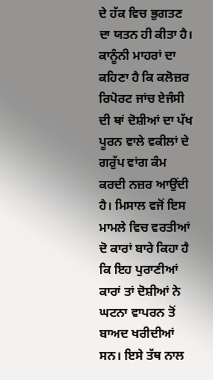ਦੇ ਹੱਕ ਵਿਚ ਭੁਗਤਣ ਦਾ ਯਤਨ ਹੀ ਕੀਤਾ ਹੈ।
ਕਾਨੂੰਨੀ ਮਾਹਰਾਂ ਦਾ ਕਹਿਣਾ ਹੈ ਕਿ ਕਲੋਜ਼ਰ ਰਿਪੋਰਟ ਜਾਂਚ ਏਜੰਸੀ ਦੀ ਥਾਂ ਦੋਸ਼ੀਆਂ ਦਾ ਪੱਖ ਪੂਰਨ ਵਾਲੇ ਵਕੀਲਾਂ ਦੇ ਗਰੁੱਪ ਵਾਂਗ ਕੰਮ ਕਰਦੀ ਨਜ਼ਰ ਆਉਂਦੀ ਹੈ। ਮਿਸਾਲ ਵਜੋਂ ਇਸ ਮਾਮਲੇ ਵਿਚ ਵਰਤੀਆਂ ਦੋ ਕਾਰਾਂ ਬਾਰੇ ਕਿਹਾ ਹੈ ਕਿ ਇਹ ਪੁਰਾਣੀਆਂ ਕਾਰਾਂ ਤਾਂ ਦੋਸ਼ੀਆਂ ਨੇ ਘਟਨਾ ਵਾਪਰਨ ਤੋਂ ਬਾਅਦ ਖਰੀਦੀਆਂ ਸਨ। ਇਸੇ ਤੱਥ ਨਾਲ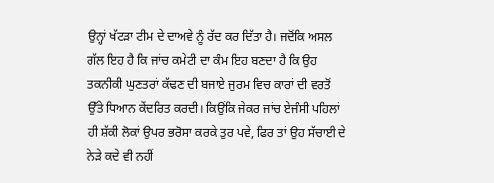ਉਨ੍ਹਾਂ ਖੱਟੜਾ ਟੀਮ ਦੇ ਦਾਅਵੇ ਨੂੰ ਰੱਦ ਕਰ ਦਿੱਤਾ ਹੈ। ਜਦੋਂਕਿ ਅਸਲ ਗੱਲ ਇਹ ਹੈ ਕਿ ਜਾਂਚ ਕਮੇਟੀ ਦਾ ਕੰਮ ਇਹ ਬਣਦਾ ਹੈ ਕਿ ਉਹ ਤਕਨੀਕੀ ਘੁਣਤਰਾਂ ਕੱਢਣ ਦੀ ਬਜਾਏ ਜੁਰਮ ਵਿਚ ਕਾਰਾਂ ਦੀ ਵਰਤੋਂ ਉੱਤੇ ਧਿਆਨ ਕੇਂਦਰਿਤ ਕਰਦੀ। ਕਿਉਂਕਿ ਜੇਕਰ ਜਾਂਚ ਏਜੰਸੀ ਪਹਿਲਾਂ ਹੀ ਸ਼ੱਕੀ ਲੋਕਾਂ ਉਪਰ ਭਰੋਸਾ ਕਰਕੇ ਤੁਰ ਪਵੇ, ਫਿਰ ਤਾਂ ਉਹ ਸੱਚਾਈ ਦੇ ਨੇੜੇ ਕਦੇ ਵੀ ਨਹੀਂ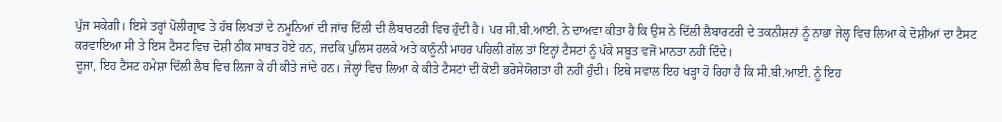ਪੁੱਜ ਸਕੇਗੀ। ਇਸੇ ਤਰ੍ਹਾਂ ਪੋਲੀਗ੍ਰਾਫ ਤੇ ਹੱਥ ਲਿਖਤਾਂ ਦੇ ਨਮੂਨਿਆਂ ਦੀ ਜਾਂਚ ਦਿੱਲੀ ਦੀ ਲੈਬਾਰਟਰੀ ਵਿਚ ਹੁੰਦੀ ਹੈ। ਪਰ ਸੀ.ਬੀ.ਆਈ. ਨੇ ਦਾਅਵਾ ਕੀਤਾ ਹੈ ਕਿ ਉਸ ਨੇ ਦਿੱਲੀ ਲੈਬਾਰਟਰੀ ਦੇ ਤਕਨੀਸ਼ਨਾਂ ਨੂੰ ਨਾਭਾ ਜੇਲ੍ਹ ਵਿਚ ਲਿਆ ਕੇ ਦੋਸ਼ੀਆਂ ਦਾ ਟੈਸਟ ਕਰਵਾਇਆ ਸੀ ਤੇ ਇਸ ਟੈਸਟ ਵਿਚ ਦੋਸ਼ੀ ਠੀਕ ਸਾਬਤ ਹੋਏ ਹਨ, ਜਦਕਿ ਪੁਲਿਸ ਹਲਕੇ ਅਤੇ ਕਾਨੂੰਨੀ ਮਾਹਰ ਪਹਿਲੀ ਗੱਲ ਤਾਂ ਇਨ੍ਹਾਂ ਟੈਸਟਾਂ ਨੂੰ ਪੱਕੇ ਸਬੂਤ ਵਜੋਂ ਮਾਨਤਾ ਨਹੀਂ ਦਿੰਦੇ।
ਦੂਜਾ, ਇਹ ਟੈਸਟ ਹਮੇਸ਼ਾ ਦਿੱਲੀ ਲੈਬ ਵਿਚ ਲਿਜਾ ਕੇ ਹੀ ਕੀਤੇ ਜਾਂਦੇ ਹਨ। ਜੇਲ੍ਹਾਂ ਵਿਚ ਲਿਆ ਕੇ ਕੀਤੇ ਟੈਸਟਾਂ ਦੀ ਕੋਈ ਭਰੋਸੇਯੋਗਤਾ ਹੀ ਨਹੀਂ ਹੁੰਦੀ। ਇਥੇ ਸਵਾਲ ਇਹ ਖੜ੍ਹਾ ਹੋ ਰਿਹਾ ਹੈ ਕਿ ਸੀ.ਬੀ.ਆਈ. ਨੂੰ ਇਹ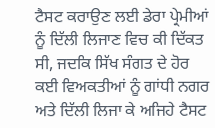ਟੈਸਟ ਕਰਾਉਣ ਲਈ ਡੇਰਾ ਪ੍ਰੇਮੀਆਂ ਨੂੰ ਦਿੱਲੀ ਲਿਜਾਣ ਵਿਚ ਕੀ ਦਿੱਕਤ ਸੀ, ਜਦਕਿ ਸਿੱਖ ਸੰਗਤ ਦੇ ਹੋਰ ਕਈ ਵਿਅਕਤੀਆਂ ਨੂੰ ਗਾਂਧੀ ਨਗਰ ਅਤੇ ਦਿੱਲੀ ਲਿਜਾ ਕੇ ਅਜਿਹੇ ਟੈਸਟ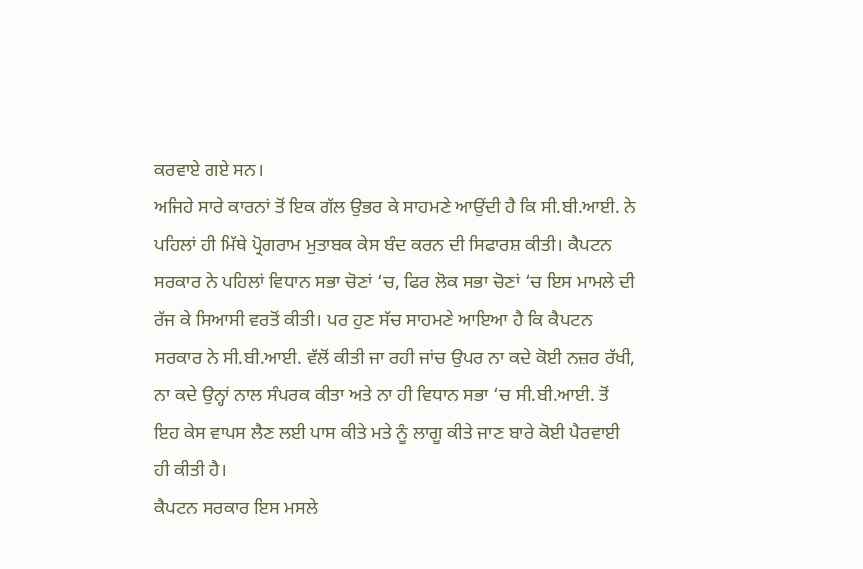ਕਰਵਾਏ ਗਏ ਸਨ।
ਅਜਿਹੇ ਸਾਰੇ ਕਾਰਨਾਂ ਤੋਂ ਇਕ ਗੱਲ ਉਭਰ ਕੇ ਸਾਹਮਣੇ ਆਉਂਦੀ ਹੈ ਕਿ ਸੀ.ਬੀ.ਆਈ. ਨੇ ਪਹਿਲਾਂ ਹੀ ਮਿੱਥੇ ਪ੍ਰੋਗਰਾਮ ਮੁਤਾਬਕ ਕੇਸ ਬੰਦ ਕਰਨ ਦੀ ਸਿਫਾਰਸ਼ ਕੀਤੀ। ਕੈਪਟਨ ਸਰਕਾਰ ਨੇ ਪਹਿਲਾਂ ਵਿਧਾਨ ਸਭਾ ਚੋਣਾਂ ‘ਚ, ਫਿਰ ਲੋਕ ਸਭਾ ਚੋਣਾਂ ‘ਚ ਇਸ ਮਾਮਲੇ ਦੀ ਰੱਜ ਕੇ ਸਿਆਸੀ ਵਰਤੋਂ ਕੀਤੀ। ਪਰ ਹੁਣ ਸੱਚ ਸਾਹਮਣੇ ਆਇਆ ਹੈ ਕਿ ਕੈਪਟਨ ਸਰਕਾਰ ਨੇ ਸੀ.ਬੀ.ਆਈ. ਵੱਲੋਂ ਕੀਤੀ ਜਾ ਰਹੀ ਜਾਂਚ ਉਪਰ ਨਾ ਕਦੇ ਕੋਈ ਨਜ਼ਰ ਰੱਖੀ, ਨਾ ਕਦੇ ਉਨ੍ਹਾਂ ਨਾਲ ਸੰਪਰਕ ਕੀਤਾ ਅਤੇ ਨਾ ਹੀ ਵਿਧਾਨ ਸਭਾ ‘ਚ ਸੀ.ਬੀ.ਆਈ. ਤੋਂ ਇਹ ਕੇਸ ਵਾਪਸ ਲੈਣ ਲਈ ਪਾਸ ਕੀਤੇ ਮਤੇ ਨੂੰ ਲਾਗੂ ਕੀਤੇ ਜਾਣ ਬਾਰੇ ਕੋਈ ਪੈਰਵਾਈ ਹੀ ਕੀਤੀ ਹੈ।
ਕੈਪਟਨ ਸਰਕਾਰ ਇਸ ਮਸਲੇ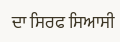ਦਾ ਸਿਰਫ ਸਿਆਸੀ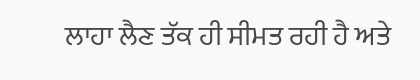ਲਾਹਾ ਲੈਣ ਤੱਕ ਹੀ ਸੀਮਤ ਰਹੀ ਹੈ ਅਤੇ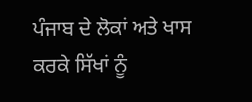ਪੰਜਾਬ ਦੇ ਲੋਕਾਂ ਅਤੇ ਖਾਸ ਕਰਕੇ ਸਿੱਖਾਂ ਨੂੰ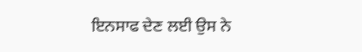ਇਨਸਾਫ ਦੇਣ ਲਈ ਉਸ ਨੇ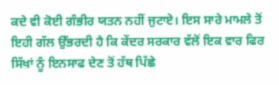ਕਦੇ ਵੀ ਕੋਈ ਗੰਭੀਰ ਯਤਨ ਨਹੀਂ ਜੁਟਾਏ। ਇਸ ਸਾਰੇ ਮਾਮਲੇ ਤੋਂ ਇਹੀ ਗੱਲ ਉੱਭਰਦੀ ਹੈ ਕਿ ਕੇਂਦਰ ਸਰਕਾਰ ਵੱਲੋਂ ਇਕ ਵਾਰ ਫਿਰ ਸਿੱਖਾਂ ਨੂੰ ਇਨਸਾਫ ਦੇਣ ਤੋਂ ਹੱਥ ਪਿੱਛੇ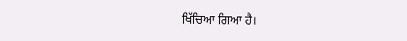ਖਿੱਚਿਆ ਗਿਆ ਹੈ।